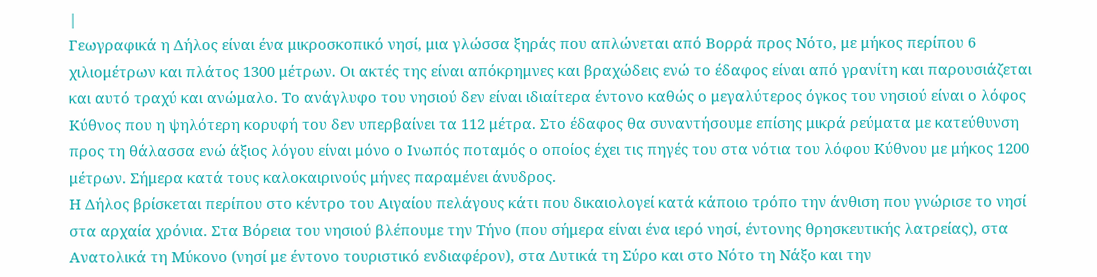|
Γεωγραφικά η Δήλος είναι ένα μικροσκοπικό νησί, μια γλώσσα ξηράς που απλώνεται από Βορρά προς Νότο, με μήκος περίπου 6 χιλιομέτρων και πλάτος 1300 μέτρων. Οι ακτές της είναι απόκρημνες και βραχώδεις ενώ το έδαφος είναι από γρανίτη και παρουσιάζεται και αυτό τραχύ και ανώμαλο. Το ανάγλυφο του νησιού δεν είναι ιδιαίτερα έντονο καθώς ο μεγαλύτερος όγκος του νησιού είναι ο λόφος Κύθνος που η ψηλότερη κορυφή του δεν υπερβαίνει τα 112 μέτρα. Στο έδαφος θα συναντήσουμε επίσης μικρά ρεύματα με κατεύθυνση προς τη θάλασσα ενώ άξιος λόγου είναι μόνο ο Ινωπός ποταμός ο οποίος έχει τις πηγές του στα νότια του λόφου Κύθνου με μήκος 1200 μέτρων. Σήμερα κατά τους καλοκαιρινούς μήνες παραμένει άνυδρος.
Η Δήλος βρίσκεται περίπου στο κέντρο του Αιγαίου πελάγους κάτι που δικαιολογεί κατά κάποιο τρόπο την άνθιση που γνώρισε το νησί στα αρχαία χρόνια. Στα Βόρεια του νησιού βλέπουμε την Τήνο (που σήμερα είναι ένα ιερό νησί, έντονης θρησκευτικής λατρείας), στα Ανατολικά τη Μύκονο (νησί με έντονο τουριστικό ενδιαφέρον), στα Δυτικά τη Σύρο και στο Νότο τη Νάξο και την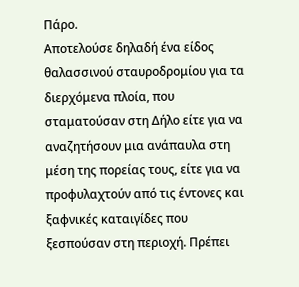Πάρο.
Αποτελούσε δηλαδή ένα είδος θαλασσινού σταυροδρομίου για τα διερχόμενα πλοία, που σταματούσαν στη Δήλο είτε για να αναζητήσουν μια ανάπαυλα στη μέση της πορείας τους, είτε για να προφυλαχτούν από τις έντονες και ξαφνικές καταιγίδες που ξεσπούσαν στη περιοχή. Πρέπει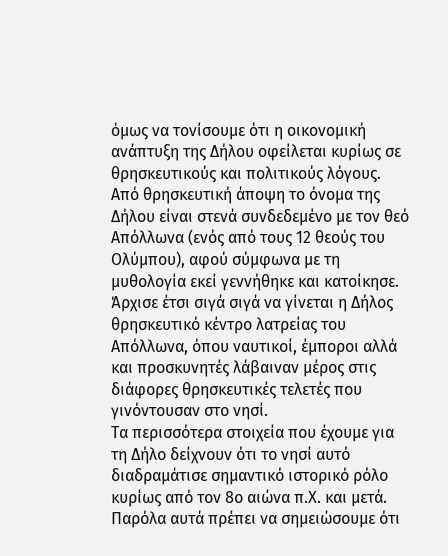όμως να τονίσουμε ότι η οικονομική ανάπτυξη της Δήλου οφείλεται κυρίως σε θρησκευτικούς και πολιτικούς λόγους.
Από θρησκευτική άποψη το όνομα της Δήλου είναι στενά συνδεδεμένο με τον θεό Απόλλωνα (ενός από τους 12 θεούς του Ολύμπου), αφού σύμφωνα με τη μυθολογία εκεί γεννήθηκε και κατοίκησε. Άρχισε έτσι σιγά σιγά να γίνεται η Δήλος θρησκευτικό κέντρο λατρείας του Απόλλωνα, όπου ναυτικοί, έμποροι αλλά και προσκυνητές λάβαιναν μέρος στις διάφορες θρησκευτικές τελετές που γινόντουσαν στο νησί.
Τα περισσότερα στοιχεία που έχουμε για τη Δήλο δείχνουν ότι το νησί αυτό διαδραμάτισε σημαντικό ιστορικό ρόλο κυρίως από τον 8ο αιώνα π.Χ. και μετά. Παρόλα αυτά πρέπει να σημειώσουμε ότι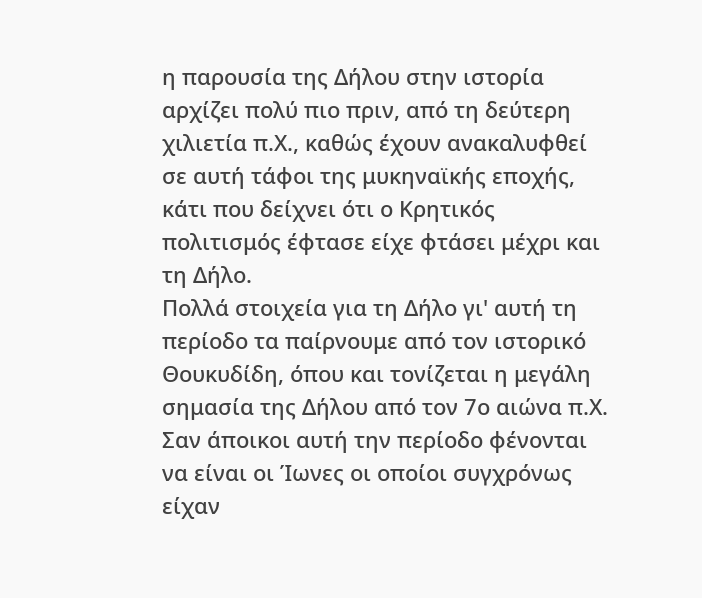η παρουσία της Δήλου στην ιστορία αρχίζει πολύ πιο πριν, από τη δεύτερη χιλιετία π.Χ., καθώς έχουν ανακαλυφθεί σε αυτή τάφοι της μυκηναϊκής εποχής, κάτι που δείχνει ότι ο Κρητικός πολιτισμός έφτασε είχε φτάσει μέχρι και τη Δήλο.
Πολλά στοιχεία για τη Δήλο γι' αυτή τη περίοδο τα παίρνουμε από τον ιστορικό Θουκυδίδη, όπου και τονίζεται η μεγάλη σημασία της Δήλου από τον 7ο αιώνα π.Χ. Σαν άποικοι αυτή την περίοδο φένονται να είναι οι Ίωνες οι οποίοι συγχρόνως είχαν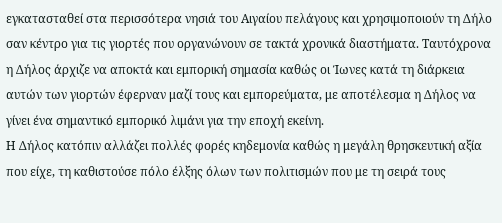εγκατασταθεί στα περισσότερα νησιά του Αιγαίου πελάγους και χρησιμοποιούν τη Δήλο σαν κέντρο για τις γιορτές που οργανώνουν σε τακτά χρονικά διαστήματα. Ταυτόχρονα η Δήλος άρχιζε να αποκτά και εμπορική σημασία καθώς οι Ίωνες κατά τη διάρκεια αυτών των γιορτών έφερναν μαζί τους και εμπορεύματα, με αποτέλεσμα η Δήλος να γίνει ένα σημαντικό εμπορικό λιμάνι για την εποχή εκείνη.
Η Δήλος κατόπιν αλλάζει πολλές φορές κηδεμονία καθώς η μεγάλη θρησκευτική αξία που είχε, τη καθιστούσε πόλο έλξης όλων των πολιτισμών που με τη σειρά τους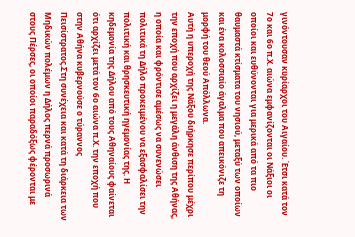γινόντουσαν κυρίαρχοι του Αιγαίου. Έτσι κατά τον 7ο και 6ο π.Χ. αιώνα εμφανίζονται οι Νάξιοι οι οποίοι και ευθύνονται για μερικά από τα πιο θαυμαστά κτίσματα του νησιού, μεταξύ των οποίων και ένα κολοσσιαίο άγαλμα που απεικόνιζε τη μορφή του θεού Απόλλωνα.
Αυτή η υπεροχή της Νάξου διήρκησε περίπου μέχρι την εποχή που αρχίζει η μεγάλη άνθιση της Αθήνας, η οποία και φρόντισε αμέσως να συνενώσει πολιτικά τη Δήλο προκειμένου να εξασφαλίσει την πολιτική και θρησκευτική ηγεμονίας της. Η κηδεμονία της Δήλου από τους Αθηναίους φαίνεται ότι αρχίζει μετά τον 6ο αιώνα π.Χ. την εποχή που στην Αθήνα κυβερνούσε ο τύραννος Πεισίστρατος.Στη συνέχεια και κατά τη διάρκεια των Μηδικών πολέμων η Δήλος περνά προσωρινά στους Πέρσες, οι οποίοι παραδόξως φέρονται με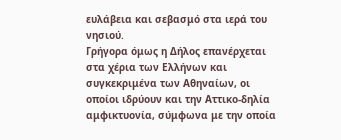ευλάβεια και σεβασμό στα ιερά του νησιού.
Γρήγορα όμως η Δήλος επανέρχεται στα χέρια των Ελλήνων και συγκεκριμένα των Αθηναίων, οι οποίοι ιδρύουν και την Αττικο-δηλία αμφικτυονία, σύμφωνα με την οποία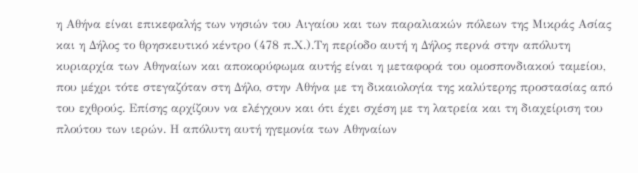η Αθήνα είναι επικεφαλής των νησιών του Αιγαίου και των παραλιακών πόλεων της Μικράς Ασίας και η Δήλος το θρησκευτικό κέντρο (478 π.Χ.).Τη περίοδο αυτή η Δήλος περνά στην απόλυτη κυριαρχία των Αθηναίων και αποκορύφωμα αυτής είναι η μεταφορά του ομοσπονδιακού ταμείου, που μέχρι τότε στεγαζόταν στη Δήλο, στην Αθήνα με τη δικαιολογία της καλύτερης προστασίας από του εχθρούς. Επίσης αρχίζουν να ελέγχουν και ότι έχει σχέση με τη λατρεία και τη διαχείριση του πλούτου των ιερών. Η απόλυτη αυτή ηγεμονία των Αθηναίων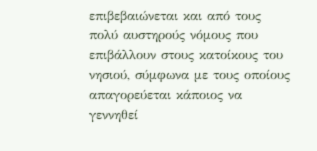επιβεβαιώνεται και από τους πολύ αυστηρούς νόμους που επιβάλλουν στους κατοίκους του νησιού, σύμφωνα με τους οποίους απαγορεύεται κάποιος να γεννηθεί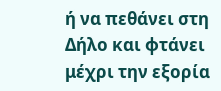ή να πεθάνει στη Δήλο και φτάνει μέχρι την εξορία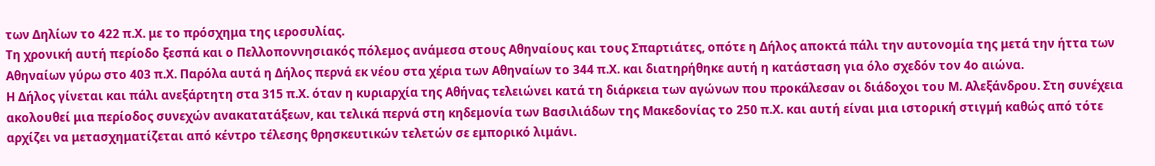των Δηλίων το 422 π.Χ. με το πρόσχημα της ιεροσυλίας.
Τη χρονική αυτή περίοδο ξεσπά και ο Πελλοποννησιακός πόλεμος ανάμεσα στους Αθηναίους και τους Σπαρτιάτες, οπότε η Δήλος αποκτά πάλι την αυτονομία της μετά την ήττα των Αθηναίων γύρω στο 403 π.Χ. Παρόλα αυτά η Δήλος περνά εκ νέου στα χέρια των Αθηναίων το 344 π.Χ. και διατηρήθηκε αυτή η κατάσταση για όλο σχεδόν τον 4ο αιώνα.
Η Δήλος γίνεται και πάλι ανεξάρτητη στα 315 π.Χ. όταν η κυριαρχία της Αθήνας τελειώνει κατά τη διάρκεια των αγώνων που προκάλεσαν οι διάδοχοι του Μ. Αλεξάνδρου. Στη συνέχεια ακολουθεί μια περίοδος συνεχών ανακατατάξεων, και τελικά περνά στη κηδεμονία των Βασιλιάδων της Μακεδονίας το 250 π.Χ. και αυτή είναι μια ιστορική στιγμή καθώς από τότε αρχίζει να μετασχηματίζεται από κέντρο τέλεσης θρησκευτικών τελετών σε εμπορικό λιμάνι.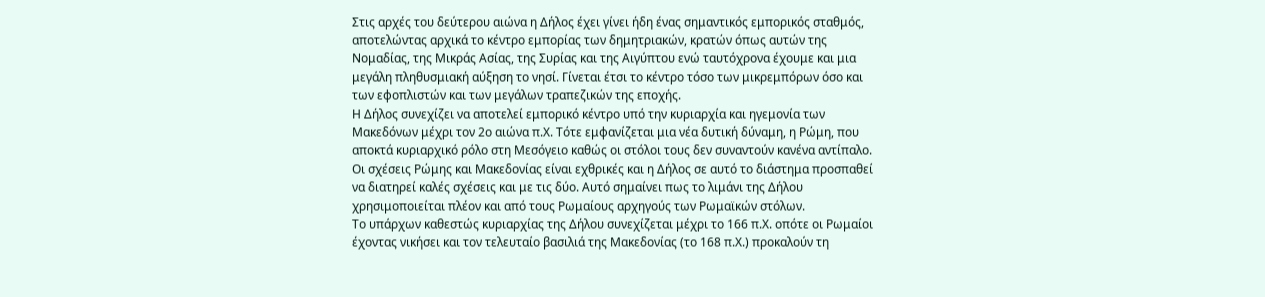Στις αρχές του δεύτερου αιώνα η Δήλος έχει γίνει ήδη ένας σημαντικός εμπορικός σταθμός, αποτελώντας αρχικά το κέντρο εμπορίας των δημητριακών, κρατών όπως αυτών της Νομαδίας, της Μικράς Ασίας, της Συρίας και της Αιγύπτου ενώ ταυτόχρονα έχουμε και μια μεγάλη πληθυσμιακή αύξηση το νησί. Γίνεται έτσι το κέντρο τόσο των μικρεμπόρων όσο και των εφοπλιστών και των μεγάλων τραπεζικών της εποχής.
Η Δήλος συνεχίζει να αποτελεί εμπορικό κέντρο υπό την κυριαρχία και ηγεμονία των Μακεδόνων μέχρι τον 2ο αιώνα π.Χ. Τότε εμφανίζεται μια νέα δυτική δύναμη, η Ρώμη, που αποκτά κυριαρχικό ρόλο στη Μεσόγειο καθώς οι στόλοι τους δεν συναντούν κανένα αντίπαλο. Οι σχέσεις Ρώμης και Μακεδονίας είναι εχθρικές και η Δήλος σε αυτό το διάστημα προσπαθεί να διατηρεί καλές σχέσεις και με τις δύο. Αυτό σημαίνει πως το λιμάνι της Δήλου χρησιμοποιείται πλέον και από τους Ρωμαίους αρχηγούς των Ρωμαϊκών στόλων.
Το υπάρχων καθεστώς κυριαρχίας της Δήλου συνεχίζεται μέχρι το 166 π.Χ. οπότε οι Ρωμαίοι έχοντας νικήσει και τον τελευταίο βασιλιά της Μακεδονίας (το 168 π.Χ.) προκαλούν τη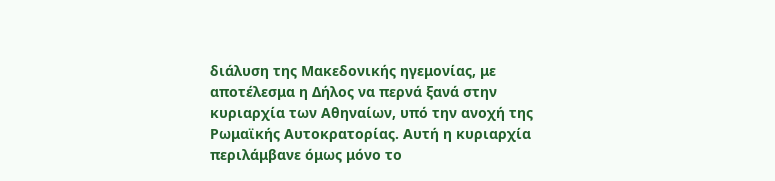διάλυση της Μακεδονικής ηγεμονίας, με αποτέλεσμα η Δήλος να περνά ξανά στην κυριαρχία των Αθηναίων, υπό την ανοχή της Ρωμαϊκής Αυτοκρατορίας. Αυτή η κυριαρχία περιλάμβανε όμως μόνο το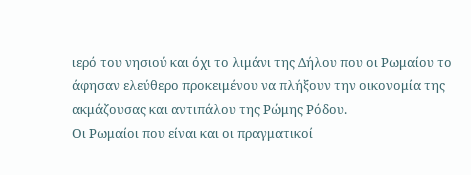ιερό του νησιού και όχι το λιμάνι της Δήλου που οι Ρωμαίου το άφησαν ελεύθερο προκειμένου να πλήξουν την οικονομία της ακμάζουσας και αντιπάλου της Ρώμης Ρόδου.
Οι Ρωμαίοι που είναι και οι πραγματικοί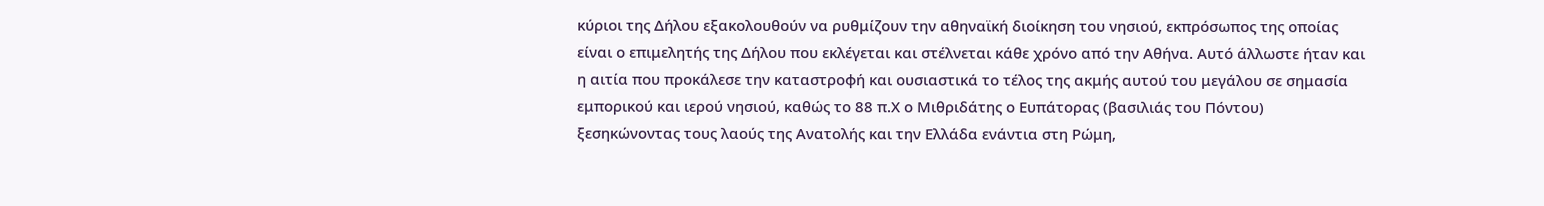κύριοι της Δήλου εξακολουθούν να ρυθμίζουν την αθηναϊκή διοίκηση του νησιού, εκπρόσωπος της οποίας είναι ο επιμελητής της Δήλου που εκλέγεται και στέλνεται κάθε χρόνο από την Αθήνα. Αυτό άλλωστε ήταν και η αιτία που προκάλεσε την καταστροφή και ουσιαστικά το τέλος της ακμής αυτού του μεγάλου σε σημασία εμπορικού και ιερού νησιού, καθώς το 88 π.Χ ο Μιθριδάτης ο Ευπάτορας (βασιλιάς του Πόντου) ξεσηκώνοντας τους λαούς της Ανατολής και την Ελλάδα ενάντια στη Ρώμη,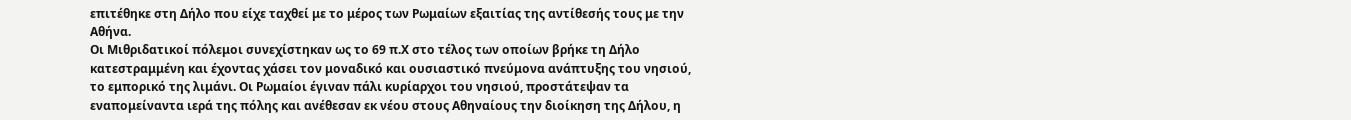επιτέθηκε στη Δήλο που είχε ταχθεί με το μέρος των Ρωμαίων εξαιτίας της αντίθεσής τους με την Αθήνα.
Οι Μιθριδατικοί πόλεμοι συνεχίστηκαν ως το 69 π.Χ στο τέλος των οποίων βρήκε τη Δήλο κατεστραμμένη και έχοντας χάσει τον μοναδικό και ουσιαστικό πνεύμονα ανάπτυξης του νησιού, το εμπορικό της λιμάνι. Οι Ρωμαίοι έγιναν πάλι κυρίαρχοι του νησιού, προστάτεψαν τα εναπομείναντα ιερά της πόλης και ανέθεσαν εκ νέου στους Αθηναίους την διοίκηση της Δήλου, η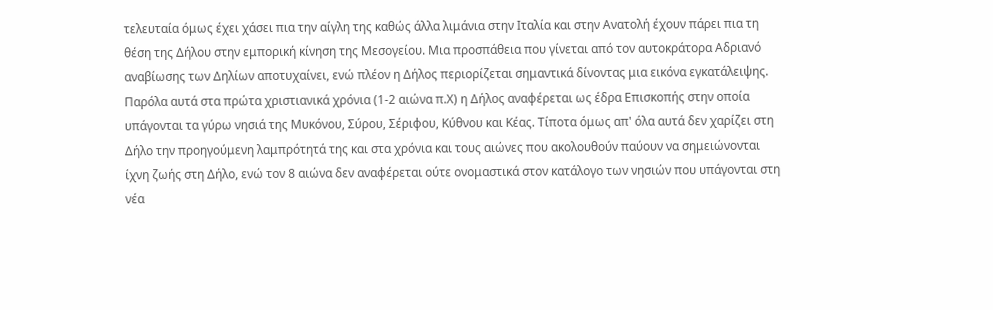τελευταία όμως έχει χάσει πια την αίγλη της καθώς άλλα λιμάνια στην Ιταλία και στην Ανατολή έχουν πάρει πια τη θέση της Δήλου στην εμπορική κίνηση της Μεσογείου. Μια προσπάθεια που γίνεται από τον αυτοκράτορα Αδριανό αναβίωσης των Δηλίων αποτυχαίνει, ενώ πλέον η Δήλος περιορίζεται σημαντικά δίνοντας μια εικόνα εγκατάλειψης. Παρόλα αυτά στα πρώτα χριστιανικά χρόνια (1-2 αιώνα π.Χ) η Δήλος αναφέρεται ως έδρα Επισκοπής στην οποία υπάγονται τα γύρω νησιά της Μυκόνου, Σύρου, Σέριφου, Κύθνου και Κέας. Τίποτα όμως απ' όλα αυτά δεν χαρίζει στη Δήλο την προηγούμενη λαμπρότητά της και στα χρόνια και τους αιώνες που ακολουθούν παύουν να σημειώνονται ίχνη ζωής στη Δήλο, ενώ τον 8 αιώνα δεν αναφέρεται ούτε ονομαστικά στον κατάλογο των νησιών που υπάγονται στη νέα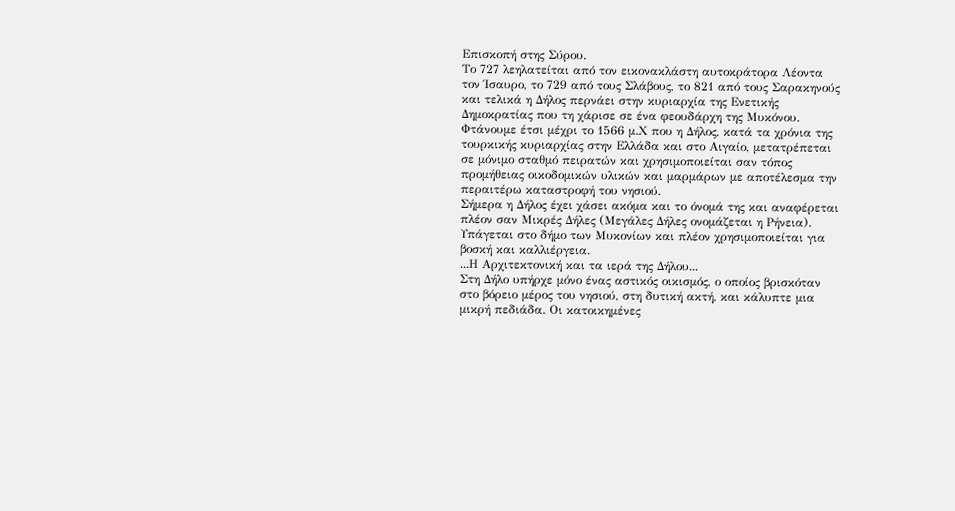Επισκοπή στης Σύρου.
Το 727 λεηλατείται από τον εικονακλάστη αυτοκράτορα Λέοντα τον Ίσαυρο, το 729 από τους Σλάβους, το 821 από τους Σαρακηνούς και τελικά η Δήλος περνάει στην κυριαρχία της Ενετικής Δημοκρατίας που τη χάρισε σε ένα φεουδάρχη της Μυκόνου. Φτάνουμε έτσι μέχρι το 1566 μ.Χ που η Δήλος, κατά τα χρόνια της τουρκικής κυριαρχίας στην Ελλάδα και στο Αιγαίο, μετατρέπεται σε μόνιμο σταθμό πειρατών και χρησιμοποιείται σαν τόπος προμήθειας οικοδομικών υλικών και μαρμάρων με αποτέλεσμα την περαιτέρω καταστροφή του νησιού.
Σήμερα η Δήλος έχει χάσει ακόμα και το όνομά της και αναφέρεται πλέον σαν Μικρές Δήλες (Μεγάλες Δήλες ονομάζεται η Ρήνεια). Υπάγεται στο δήμο των Μυκονίων και πλέον χρησιμοποιείται για βοσκή και καλλιέργεια.
...Η Αρχιτεκτονική και τα ιερά της Δήλου...
Στη Δήλο υπήρχε μόνο ένας αστικός οικισμός, ο οποίος βρισκόταν στο βόρειο μέρος του νησιού, στη δυτική ακτή, και κάλυπτε μια μικρή πεδιάδα. Οι κατοικημένες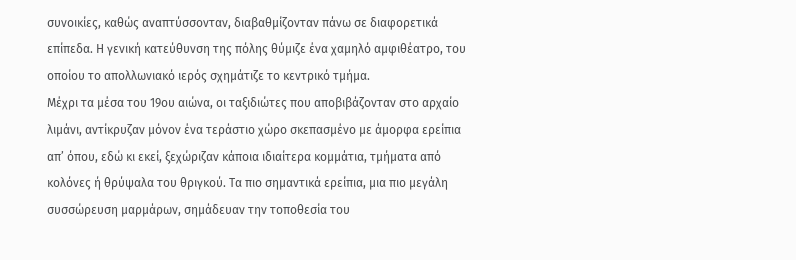συνοικίες, καθώς αναπτύσσονταν, διαβαθμίζονταν πάνω σε διαφορετικά επίπεδα. Η γενική κατεύθυνση της πόλης θύμιζε ένα χαμηλό αμφιθέατρο, του οποίου το απολλωνιακό ιερός σχημάτιζε το κεντρικό τμήμα.
Μέχρι τα μέσα του 19ου αιώνα, οι ταξιδιώτες που αποβιβάζονταν στο αρχαίο λιμάνι, αντίκρυζαν μόνον ένα τεράστιο χώρο σκεπασμένο με άμορφα ερείπια απ’ όπου, εδώ κι εκεί, ξεχώριζαν κάποια ιδιαίτερα κομμάτια, τμήματα από κολόνες ή θρύψαλα του θριγκού. Τα πιο σημαντικά ερείπια, μια πιο μεγάλη συσσώρευση μαρμάρων, σημάδευαν την τοποθεσία του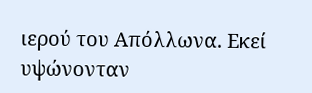ιερού του Απόλλωνα. Εκεί υψώνονταν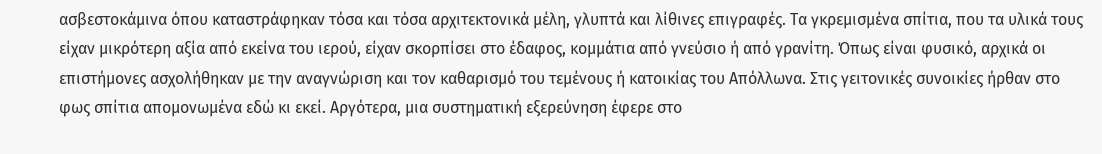ασβεστοκάμινα όπου καταστράφηκαν τόσα και τόσα αρχιτεκτονικά μέλη, γλυπτά και λίθινες επιγραφές. Τα γκρεμισμένα σπίτια, που τα υλικά τους είχαν μικρότερη αξία από εκείνα του ιερού, είχαν σκορπίσει στο έδαφος, κομμάτια από γνεύσιο ή από γρανίτη. Όπως είναι φυσικό, αρχικά οι επιστήμονες ασχολήθηκαν με την αναγνώριση και τον καθαρισμό του τεμένους ή κατοικίας του Απόλλωνα. Στις γειτονικές συνοικίες ήρθαν στο φως σπίτια απομονωμένα εδώ κι εκεί. Αργότερα, μια συστηματική εξερεύνηση έφερε στο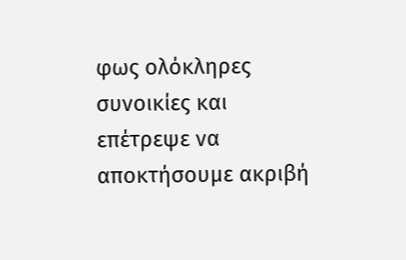φως ολόκληρες συνοικίες και επέτρεψε να αποκτήσουμε ακριβή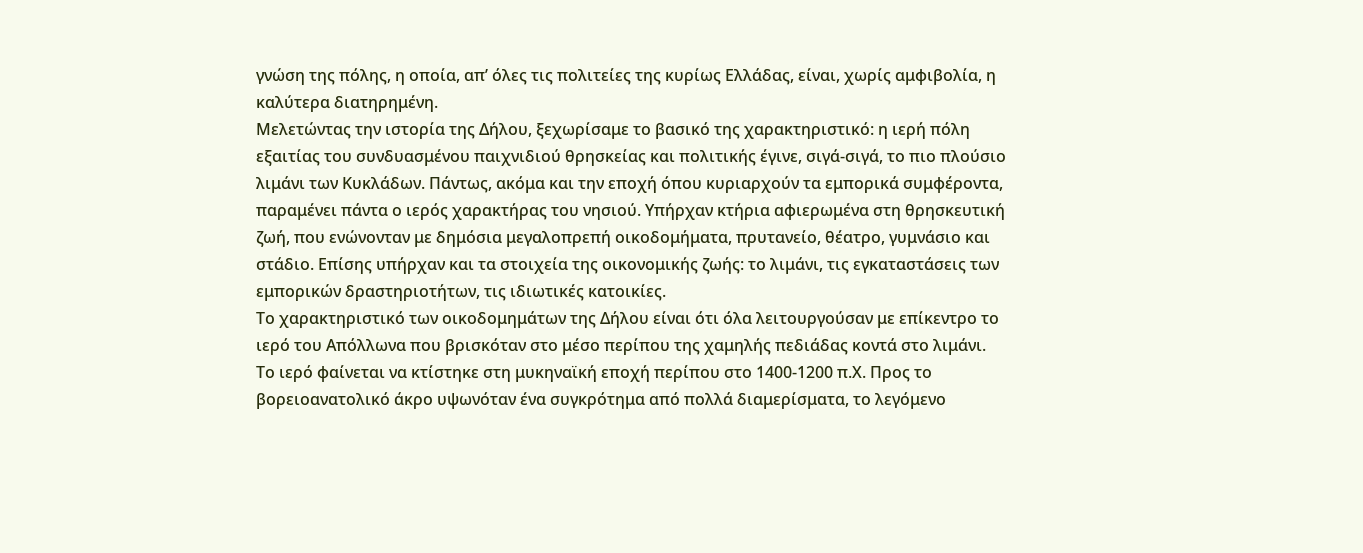γνώση της πόλης, η οποία, απ’ όλες τις πολιτείες της κυρίως Ελλάδας, είναι, χωρίς αμφιβολία, η καλύτερα διατηρημένη.
Μελετώντας την ιστορία της Δήλου, ξεχωρίσαμε το βασικό της χαρακτηριστικό: η ιερή πόλη εξαιτίας του συνδυασμένου παιχνιδιού θρησκείας και πολιτικής έγινε, σιγά-σιγά, το πιο πλούσιο λιμάνι των Κυκλάδων. Πάντως, ακόμα και την εποχή όπου κυριαρχούν τα εμπορικά συμφέροντα, παραμένει πάντα ο ιερός χαρακτήρας του νησιού. Υπήρχαν κτήρια αφιερωμένα στη θρησκευτική ζωή, που ενώνονταν με δημόσια μεγαλοπρεπή οικοδομήματα, πρυτανείο, θέατρο, γυμνάσιο και στάδιο. Επίσης υπήρχαν και τα στοιχεία της οικονομικής ζωής: το λιμάνι, τις εγκαταστάσεις των εμπορικών δραστηριοτήτων, τις ιδιωτικές κατοικίες.
Το χαρακτηριστικό των οικοδομημάτων της Δήλου είναι ότι όλα λειτουργούσαν με επίκεντρο το ιερό του Απόλλωνα που βρισκόταν στο μέσο περίπου της χαμηλής πεδιάδας κοντά στο λιμάνι.
Το ιερό φαίνεται να κτίστηκε στη μυκηναϊκή εποχή περίπου στο 1400-1200 π.Χ. Προς το βορειοανατολικό άκρο υψωνόταν ένα συγκρότημα από πολλά διαμερίσματα, το λεγόμενο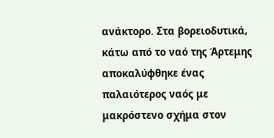ανάκτορο. Στα βορειοδυτικά, κάτω από το ναό της Άρτεμης αποκαλύφθηκε ένας παλαιότερος ναός με μακρόστενο σχήμα στον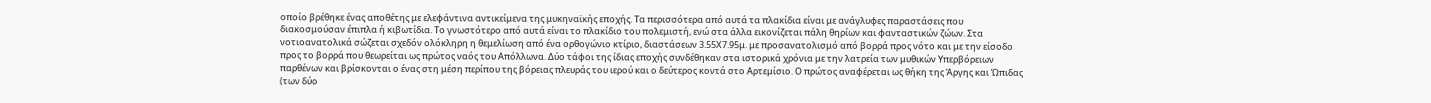οποίο βρέθηκε ένας αποθέτης με ελεφάντινα αντικείμενα της μυκηναϊκής εποχής. Τα περισσότερα από αυτά τα πλακίδια είναι με ανάγλυφες παραστάσεις που διακοσμούσαν έπιπλα ή κιβωτίδια. Το γνωστότερο από αυτά είναι το πλακίδιο του πολεμιστή, ενώ στα άλλα εικονίζεται πάλη θηρίων και φανταστικών ζώων. Στα νοτιοανατολικά σώζεται σχεδόν ολόκληρη η θεμελίωση από ένα ορθογώνιο κτίριο, διαστάσεων 3.55Χ7.95μ. με προσανατολισμό από βορρά προς νότο και με την είσοδο προς το βορρά που θεωρείται ως πρώτος ναός του Απόλλωνα. Δύο τάφοι της ίδιας εποχής συνδέθηκαν στα ιστορικά χρόνια με την λατρεία των μυθικών Υπερβόρειων παρθένων και βρίσκονται ο ένας στη μέση περίπου της βόρειας πλευράς του ιερού και ο δεύτερος κοντά στο Αρτεμίσιο. Ο πρώτος αναφέρεται ως θήκη της Άργης και Ώπιδας (των δύο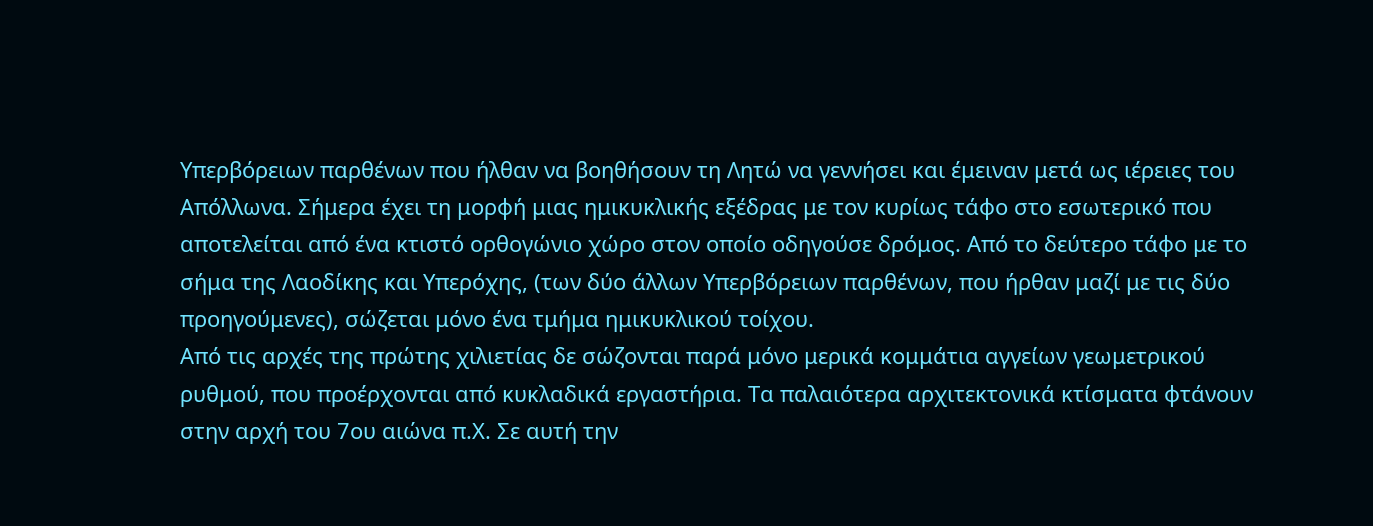Υπερβόρειων παρθένων που ήλθαν να βοηθήσουν τη Λητώ να γεννήσει και έμειναν μετά ως ιέρειες του Απόλλωνα. Σήμερα έχει τη μορφή μιας ημικυκλικής εξέδρας με τον κυρίως τάφο στο εσωτερικό που αποτελείται από ένα κτιστό ορθογώνιο χώρο στον οποίο οδηγούσε δρόμος. Από το δεύτερο τάφο με το σήμα της Λαοδίκης και Υπερόχης, (των δύο άλλων Υπερβόρειων παρθένων, που ήρθαν μαζί με τις δύο προηγούμενες), σώζεται μόνο ένα τμήμα ημικυκλικού τοίχου.
Από τις αρχές της πρώτης χιλιετίας δε σώζονται παρά μόνο μερικά κομμάτια αγγείων γεωμετρικού ρυθμού, που προέρχονται από κυκλαδικά εργαστήρια. Τα παλαιότερα αρχιτεκτονικά κτίσματα φτάνουν στην αρχή του 7ου αιώνα π.Χ. Σε αυτή την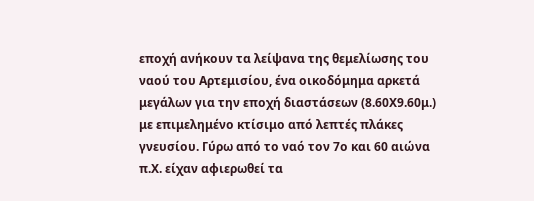εποχή ανήκουν τα λείψανα της θεμελίωσης του ναού του Αρτεμισίου, ένα οικοδόμημα αρκετά μεγάλων για την εποχή διαστάσεων (8.60Χ9.60μ.) με επιμελημένο κτίσιμο από λεπτές πλάκες γνευσίου. Γύρω από το ναό τον 7ο και 60 αιώνα π.Χ. είχαν αφιερωθεί τα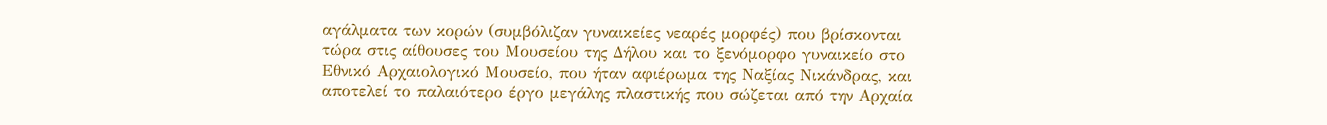αγάλματα των κορών (συμβόλιζαν γυναικείες νεαρές μορφές) που βρίσκονται τώρα στις αίθουσες του Μουσείου της Δήλου και το ξενόμορφο γυναικείο στο Εθνικό Αρχαιολογικό Μουσείο, που ήταν αφιέρωμα της Ναξίας Νικάνδρας, και αποτελεί το παλαιότερο έργο μεγάλης πλαστικής που σώζεται από την Αρχαία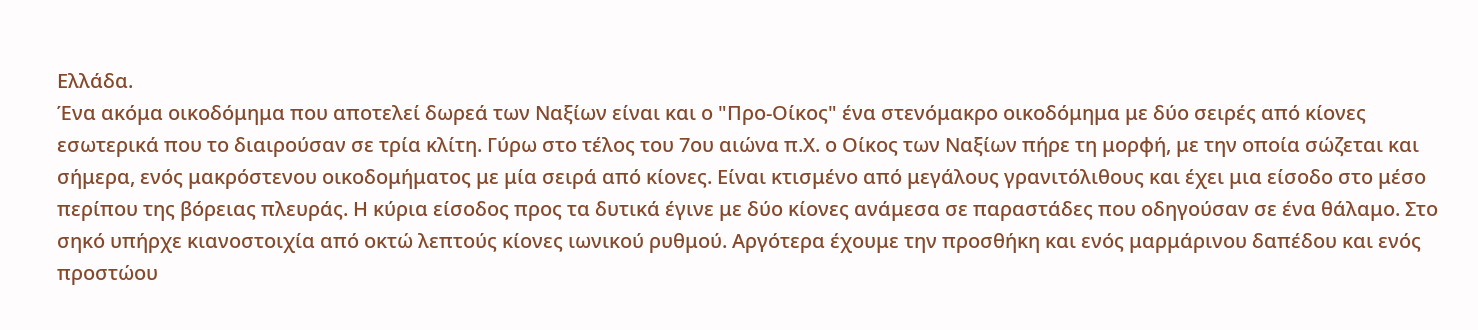Ελλάδα.
Ένα ακόμα οικοδόμημα που αποτελεί δωρεά των Ναξίων είναι και ο "Προ-Οίκος" ένα στενόμακρο οικοδόμημα με δύο σειρές από κίονες εσωτερικά που το διαιρούσαν σε τρία κλίτη. Γύρω στο τέλος του 7ου αιώνα π.Χ. ο Οίκος των Ναξίων πήρε τη μορφή, με την οποία σώζεται και σήμερα, ενός μακρόστενου οικοδομήματος με μία σειρά από κίονες. Είναι κτισμένο από μεγάλους γρανιτόλιθους και έχει μια είσοδο στο μέσο περίπου της βόρειας πλευράς. Η κύρια είσοδος προς τα δυτικά έγινε με δύο κίονες ανάμεσα σε παραστάδες που οδηγούσαν σε ένα θάλαμο. Στο σηκό υπήρχε κιανοστοιχία από οκτώ λεπτούς κίονες ιωνικού ρυθμού. Αργότερα έχουμε την προσθήκη και ενός μαρμάρινου δαπέδου και ενός προστώου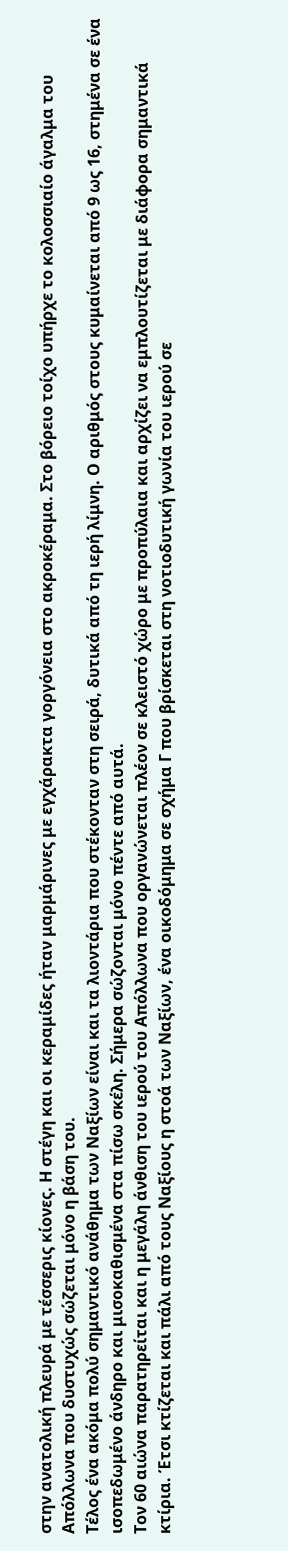στην ανατολική πλευρά με τέσσερις κίονες. Η στέγη και οι κεραμίδες ήταν μαρμάρινες με εγχάρακτα γοργόνεια στο ακροκέραμα. Στο βόρειο τοίχο υπήρχε το κολοσσιαίο άγαλμα του Απόλλωνα που δυστυχώς σώζεται μόνο η βάση του.
Τέλος ένα ακόμα πολύ σημαντικό ανάθημα των Ναξίων είναι και τα λιοντάρια που στέκονταν στη σειρά, δυτικά από τη ιερή λίμνη. Ο αριθμός στους κυμαίνεται από 9 ως 16, στημένα σε ένα ισοπεδωμένο άνδηρο και μισοκαθισμένα στα πίσω σκέλη. Σήμερα σώζονται μόνο πέντε από αυτά.
Τον 60 αιώνα παρατηρείται και η μεγάλη άνθιση του ιερού του Απόλλωνα που οργανώνεται πλέον σε κλειστό χώρο με προπύλαια και αρχίζει να εμπλουτίζεται με διάφορα σημαντικά κτίρια. Έτσι κτίζεται και πάλι από τους Ναξίους η στοά των Ναξίων, ένα οικοδόμημα σε σχήμα Γ που βρίσκεται στη νοτιοδυτική γωνία του ιερού σε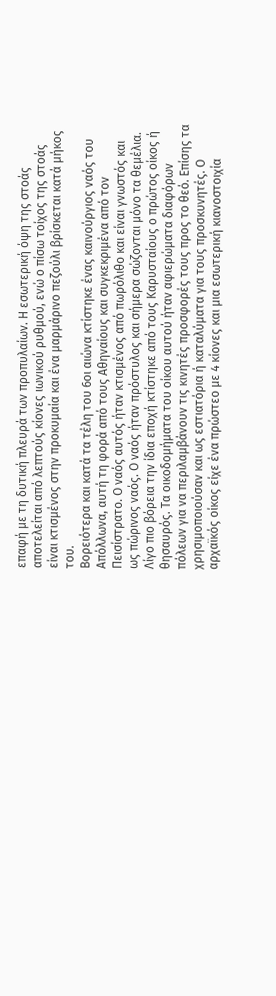επαφή με τη δυτική πλευρά των προπυλαίων. Η εσωτερική όψη της στοάς αποτελείται από λεπτούς κίονες ιωνικού ρυθμού, ενώ ο πίσω τοίχος της στοάς είναι κτισμένος στην προκυμαία και ένα μαρμάρινο πεζούλι βρίσκεται κατά μήκος του.
Βορειότερα και κατά τα τέλη του 6οι αιώνα κτίστηκε ένας καινούργιος ναός του Απόλλωνα, αυτή τη φορά από τους Αθηναίους και συγκεκριμένα από τον Πεισίστρατο. Ο ναός αυτός ήταν κτισμένος από πωρόλιθο και είναι γνωστός και ως πώρινος ναός. Ο ναός ήταν πρόστυλος και σήμερα σώζονται μόνο τα θεμέλια. Λίγο πιο βόρεια την ίδια εποχή κτίστηκε από τους Καρυσταίους ο πρώτος οίκος ή θησαυρός. Τα οικοδομήματα του οίκου αυτού ήταν αφιερώματα διαφόρων πόλεων για να περιλαμβάνουν τις κινητές προσφορές τους προς το θεό. Επίσης τα χρησιμοποιούσαν και ως εστιατόρια ή καταλύματα για τους προσκυνητές. Ο αρχαϊκός οίκος είχε ένα πρώστεο με 4 κίονες και μια εσωτερική κιανοστοιχία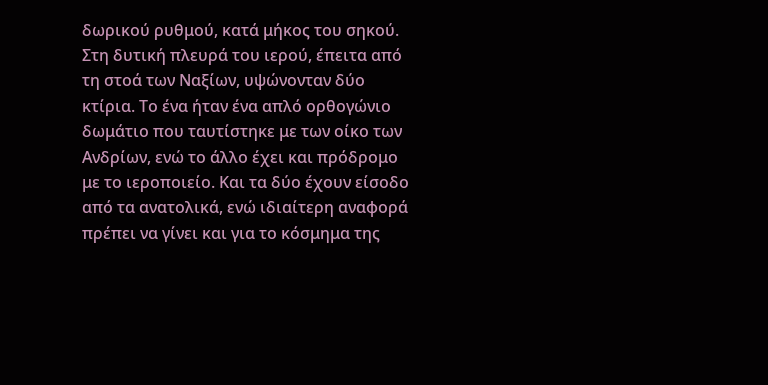δωρικού ρυθμού, κατά μήκος του σηκού.
Στη δυτική πλευρά του ιερού, έπειτα από τη στοά των Ναξίων, υψώνονταν δύο κτίρια. Το ένα ήταν ένα απλό ορθογώνιο δωμάτιο που ταυτίστηκε με των οίκο των Ανδρίων, ενώ το άλλο έχει και πρόδρομο με το ιεροποιείο. Και τα δύο έχουν είσοδο από τα ανατολικά, ενώ ιδιαίτερη αναφορά πρέπει να γίνει και για το κόσμημα της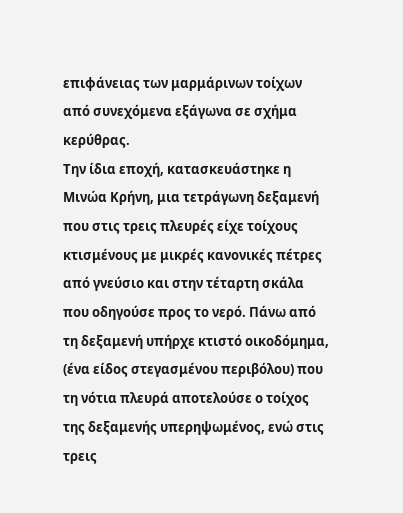επιφάνειας των μαρμάρινων τοίχων από συνεχόμενα εξάγωνα σε σχήμα κερύθρας.
Την ίδια εποχή, κατασκευάστηκε η Μινώα Κρήνη, μια τετράγωνη δεξαμενή που στις τρεις πλευρές είχε τοίχους κτισμένους με μικρές κανονικές πέτρες από γνεύσιο και στην τέταρτη σκάλα που οδηγούσε προς το νερό. Πάνω από τη δεξαμενή υπήρχε κτιστό οικοδόμημα, (ένα είδος στεγασμένου περιβόλου) που τη νότια πλευρά αποτελούσε ο τοίχος της δεξαμενής υπερηψωμένος, ενώ στις τρεις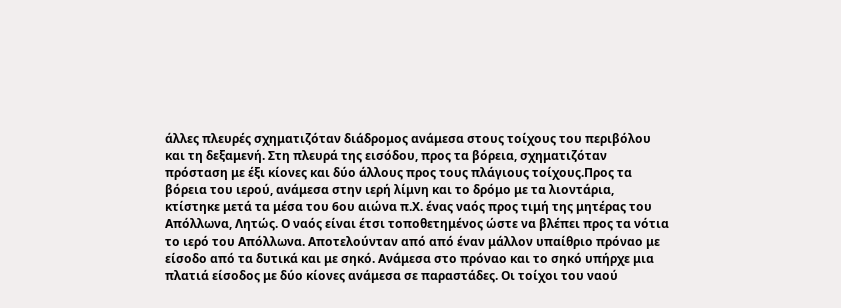άλλες πλευρές σχηματιζόταν διάδρομος ανάμεσα στους τοίχους του περιβόλου και τη δεξαμενή. Στη πλευρά της εισόδου, προς τα βόρεια, σχηματιζόταν πρόσταση με έξι κίονες και δύο άλλους προς τους πλάγιους τοίχους.Προς τα βόρεια του ιερού, ανάμεσα στην ιερή λίμνη και το δρόμο με τα λιοντάρια, κτίστηκε μετά τα μέσα του 6ου αιώνα π.Χ. ένας ναός προς τιμή της μητέρας του Απόλλωνα, Λητώς. Ο ναός είναι έτσι τοποθετημένος ώστε να βλέπει προς τα νότια το ιερό του Απόλλωνα. Αποτελούνταν από από έναν μάλλον υπαίθριο πρόναο με είσοδο από τα δυτικά και με σηκό. Ανάμεσα στο πρόναο και το σηκό υπήρχε μια πλατιά είσοδος με δύο κίονες ανάμεσα σε παραστάδες. Οι τοίχοι του ναού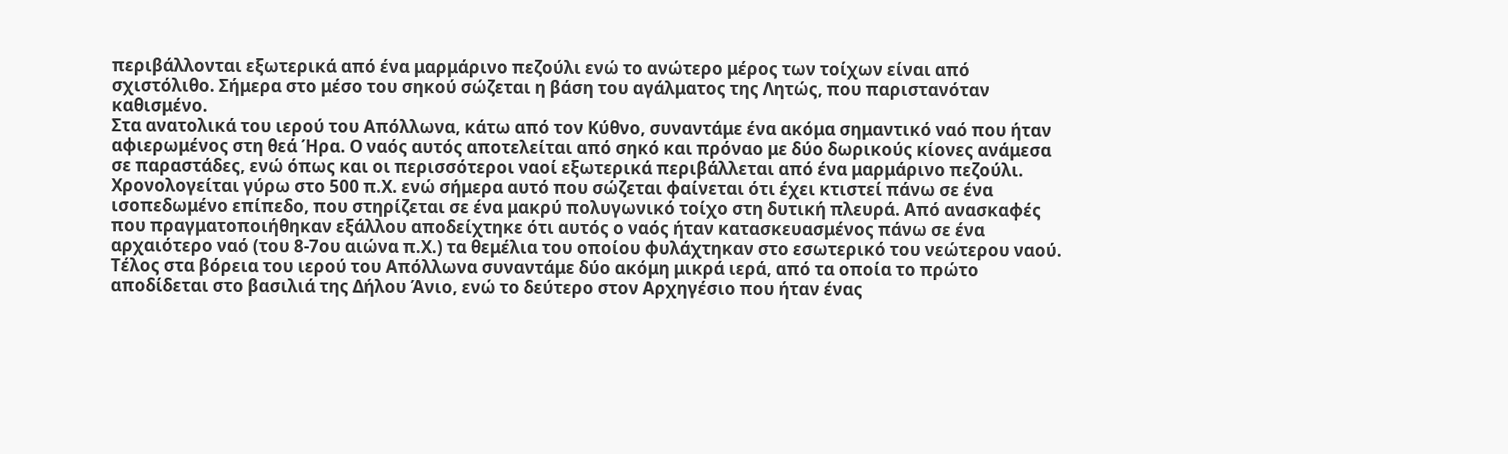περιβάλλονται εξωτερικά από ένα μαρμάρινο πεζούλι ενώ το ανώτερο μέρος των τοίχων είναι από σχιστόλιθο. Σήμερα στο μέσο του σηκού σώζεται η βάση του αγάλματος της Λητώς, που παριστανόταν καθισμένο.
Στα ανατολικά του ιερού του Απόλλωνα, κάτω από τον Κύθνο, συναντάμε ένα ακόμα σημαντικό ναό που ήταν αφιερωμένος στη θεά Ήρα. Ο ναός αυτός αποτελείται από σηκό και πρόναο με δύο δωρικούς κίονες ανάμεσα σε παραστάδες, ενώ όπως και οι περισσότεροι ναοί εξωτερικά περιβάλλεται από ένα μαρμάρινο πεζούλι. Χρονολογείται γύρω στο 500 π.Χ. ενώ σήμερα αυτό που σώζεται φαίνεται ότι έχει κτιστεί πάνω σε ένα ισοπεδωμένο επίπεδο, που στηρίζεται σε ένα μακρύ πολυγωνικό τοίχο στη δυτική πλευρά. Από ανασκαφές που πραγματοποιήθηκαν εξάλλου αποδείχτηκε ότι αυτός ο ναός ήταν κατασκευασμένος πάνω σε ένα αρχαιότερο ναό (του 8-7ου αιώνα π.Χ.) τα θεμέλια του οποίου φυλάχτηκαν στο εσωτερικό του νεώτερου ναού.
Τέλος στα βόρεια του ιερού του Απόλλωνα συναντάμε δύο ακόμη μικρά ιερά, από τα οποία το πρώτο αποδίδεται στο βασιλιά της Δήλου Άνιο, ενώ το δεύτερο στον Αρχηγέσιο που ήταν ένας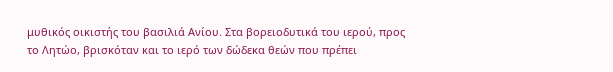μυθικός οικιστής του βασιλιά Ανίου. Στα βορειοδυτικά του ιερού, προς το Λητώο, βρισκόταν και το ιερό των δώδεκα θεών που πρέπει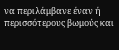να περιλάμβανε έναν ή περισσότερους βωμούς και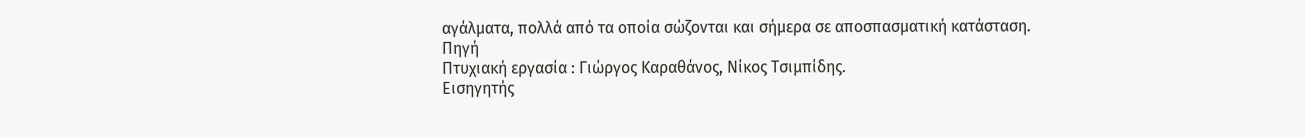αγάλματα, πολλά από τα οποία σώζονται και σήμερα σε αποσπασματική κατάσταση.
Πηγή
Πτυχιακή εργασία : Γιώργος Καραθάνος, Νίκος Τσιμπίδης.
Εισηγητής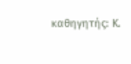καθηγητής: Κ.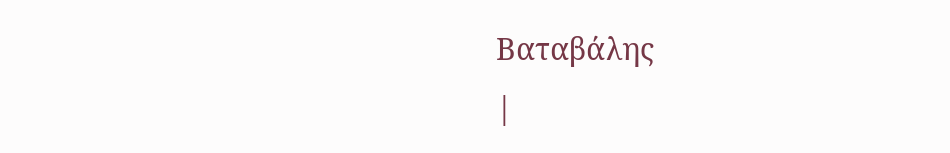Βαταβάλης
|